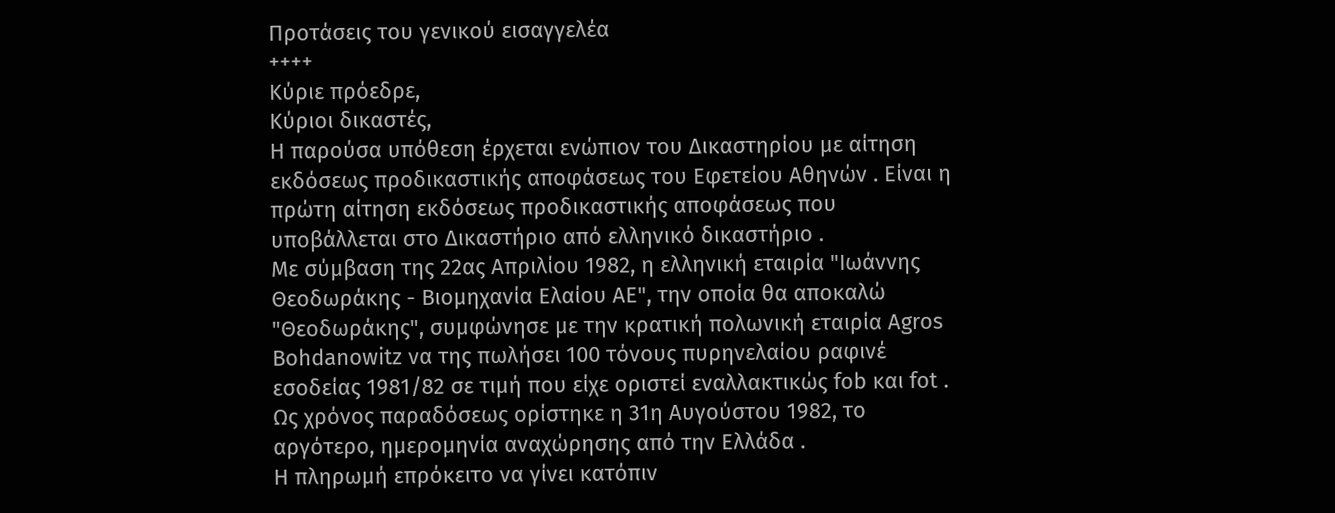Προτάσεις του γενικού εισαγγελέα
++++
Κύριε πρόεδρε,
Κύριοι δικαστές,
Η παρούσα υπόθεση έρχεται ενώπιον του Δικαστηρίου με αίτηση εκδόσεως προδικαστικής αποφάσεως του Εφετείου Αθηνών . Είναι η πρώτη αίτηση εκδόσεως προδικαστικής αποφάσεως που υποβάλλεται στο Δικαστήριο από ελληνικό δικαστήριο .
Με σύμβαση της 22ας Απριλίου 1982, η ελληνική εταιρία "Ιωάννης Θεοδωράκης - Βιομηχανία Ελαίου ΑΕ", την οποία θα αποκαλώ "Θεοδωράκης", συμφώνησε με την κρατική πολωνική εταιρία Agros Bohdanowitz να της πωλήσει 100 τόνους πυρηνελαίου ραφινέ εσοδείας 1981/82 σε τιμή που είχε οριστεί εναλλακτικώς fob και fot . Ως χρόνος παραδόσεως ορίστηκε η 31η Αυγούστου 1982, το αργότερο, ημερομηνία αναχώρησης από την Ελλάδα .
Η πληρωμή επρόκειτο να γίνει κατόπιν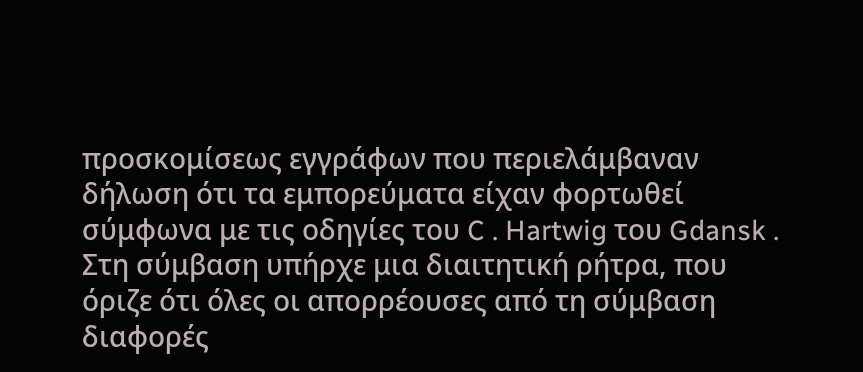προσκομίσεως εγγράφων που περιελάμβαναν δήλωση ότι τα εμπορεύματα είχαν φορτωθεί σύμφωνα με τις οδηγίες του C . Hartwig του Gdansk . Στη σύμβαση υπήρχε μια διαιτητική ρήτρα, που όριζε ότι όλες οι απορρέουσες από τη σύμβαση διαφορές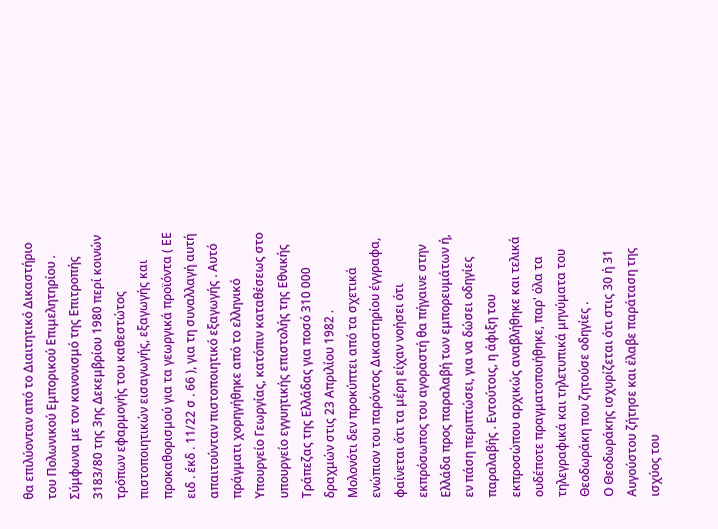θα επιλύονταν από το Διαιτητικό Δικαστήριο του Πολωνικού Εμπορικού Επιμελητηρίου .
Σύμφωνα με τον κανονισμό της Επιτροπής 3183/80 της 3ης Δεκεμβρίου 1980 περί κοινών τρόπων εφαρμογής του καθεστώτος πιστοποιητικών εισαγωγής, εξαγωγής και προκαθορισμού για τα γεωργικά προϊόντα ( ΕΕ ειδ . έκδ . 11/22 σ . 66 ), για τη συναλλαγή αυτή απαιτούνταν πιστοποιητικό εξαγωγής . Αυτό πράγματι χορηγήθηκε από το ελληνικό Υπουργείο Γεωργίας, κατόπιν καταθέσεως στο υπουργείο εγγυητικής επιστολής της Εθνικής Τράπεζας της Ελλάδας για ποσό 310 000 δραχμών στις 23 Απριλίου 1982 .
Μολονότι δεν προκύπτει από τα σχετικά ενώπιον του παρόντος Δικαστηρίου έγγραφα, φαίνεται ότι τα μέρη είχαν νοήσει ότι εκπρόσωπος του αγοραστή θα πήγαινε στην Ελλάδα προς παραλαβή των εμπορευμάτων ή, εν πάση περιπτώσει, για να δώσει οδηγίες παραλαβής . Εντούτοις, η άφιξη του εκπροσώπου αρχικώς αναβλήθηκε και τελικά ουδέποτε πραγματοποιήθηκε, παρ' όλα τα τηλεγραφικά και τηλετυπικά μηνύματα του Θεοδωράκη που ζητούσε οδηγίες .
Ο Θεοδωράκης ισχυρίζεται ότι στις 30 ή 31 Αυγούστου ζήτησε και έλαβε παράταση της ισχύος του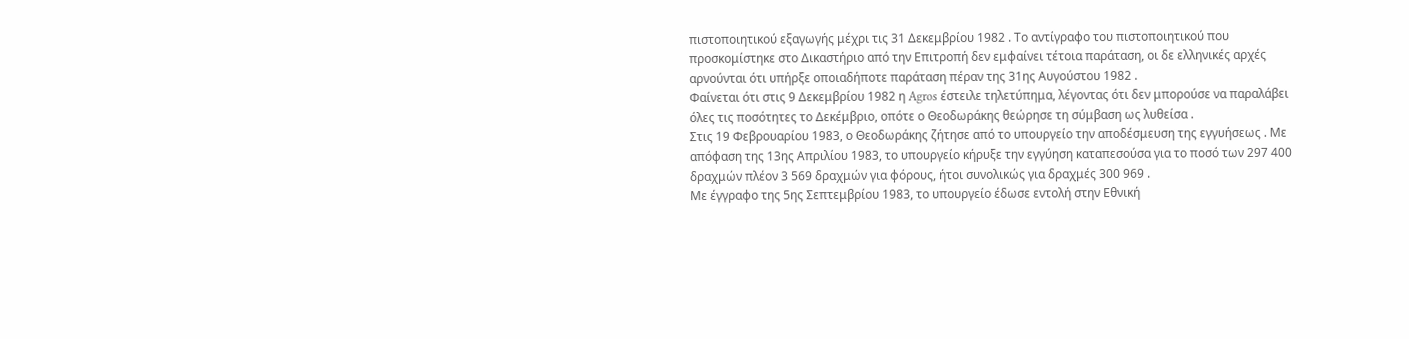πιστοποιητικού εξαγωγής μέχρι τις 31 Δεκεμβρίου 1982 . Το αντίγραφο του πιστοποιητικού που προσκομίστηκε στο Δικαστήριο από την Επιτροπή δεν εμφαίνει τέτοια παράταση, οι δε ελληνικές αρχές αρνούνται ότι υπήρξε οποιαδήποτε παράταση πέραν της 31ης Αυγούστου 1982 .
Φαίνεται ότι στις 9 Δεκεμβρίου 1982 η Agros έστειλε τηλετύπημα, λέγοντας ότι δεν μπορούσε να παραλάβει όλες τις ποσότητες το Δεκέμβριο, οπότε ο Θεοδωράκης θεώρησε τη σύμβαση ως λυθείσα .
Στις 19 Φεβρουαρίου 1983, ο Θεοδωράκης ζήτησε από το υπουργείο την αποδέσμευση της εγγυήσεως . Με απόφαση της 13ης Απριλίου 1983, το υπουργείο κήρυξε την εγγύηση καταπεσούσα για το ποσό των 297 400 δραχμών πλέον 3 569 δραχμών για φόρους, ήτοι συνολικώς για δραχμές 300 969 .
Με έγγραφο της 5ης Σεπτεμβρίου 1983, το υπουργείο έδωσε εντολή στην Εθνική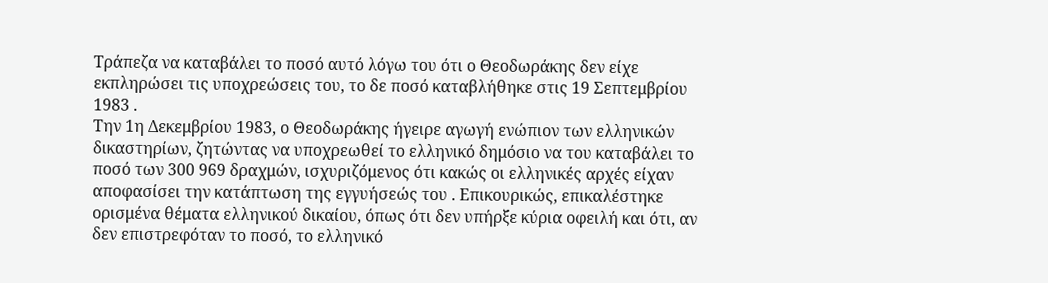Τράπεζα να καταβάλει το ποσό αυτό λόγω του ότι ο Θεοδωράκης δεν είχε εκπληρώσει τις υποχρεώσεις του, το δε ποσό καταβλήθηκε στις 19 Σεπτεμβρίου 1983 .
Την 1η Δεκεμβρίου 1983, ο Θεοδωράκης ήγειρε αγωγή ενώπιον των ελληνικών δικαστηρίων, ζητώντας να υποχρεωθεί το ελληνικό δημόσιο να του καταβάλει το ποσό των 300 969 δραχμών, ισχυριζόμενος ότι κακώς οι ελληνικές αρχές είχαν αποφασίσει την κατάπτωση της εγγυήσεώς του . Επικουρικώς, επικαλέστηκε ορισμένα θέματα ελληνικού δικαίου, όπως ότι δεν υπήρξε κύρια οφειλή και ότι, αν δεν επιστρεφόταν το ποσό, το ελληνικό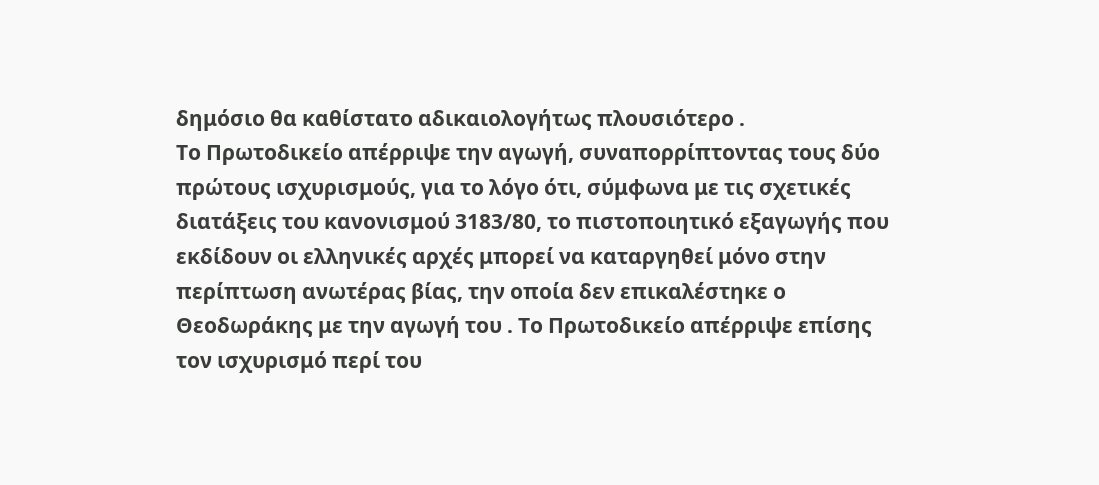δημόσιο θα καθίστατο αδικαιολογήτως πλουσιότερο .
Το Πρωτοδικείο απέρριψε την αγωγή, συναπορρίπτοντας τους δύο πρώτους ισχυρισμούς, για το λόγο ότι, σύμφωνα με τις σχετικές διατάξεις του κανονισμού 3183/80, το πιστοποιητικό εξαγωγής που εκδίδουν οι ελληνικές αρχές μπορεί να καταργηθεί μόνο στην περίπτωση ανωτέρας βίας, την οποία δεν επικαλέστηκε ο Θεοδωράκης με την αγωγή του . Το Πρωτοδικείο απέρριψε επίσης τον ισχυρισμό περί του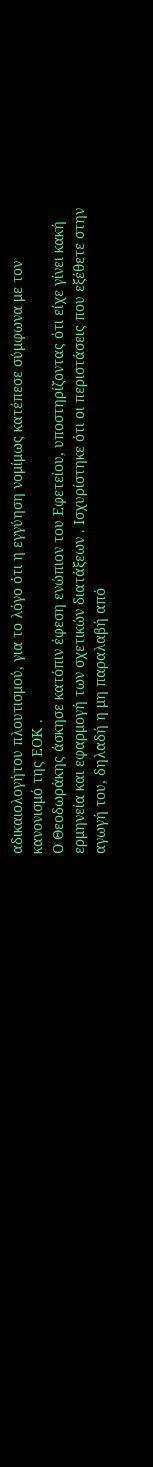αδικαιολογήτου πλουτισμού, για το λόγο ότι η εγγύηση νομίμως κατέπεσε σύμφωνα με τον κανονισμό της ΕΟΚ .
Ο Θεοδωράκης άσκησε κατόπιν έφεση ενώπιον του Εφετείου, υποστηρίζοντας ότι είχε γίνει κακή ερμηνεία και εφαρμογή των σχετικών διατάξεων . Ισχυρίστηκε ότι οι περιστάσεις που εξέθετε στην αγωγή του, δηλαδή η μη παραλαβή από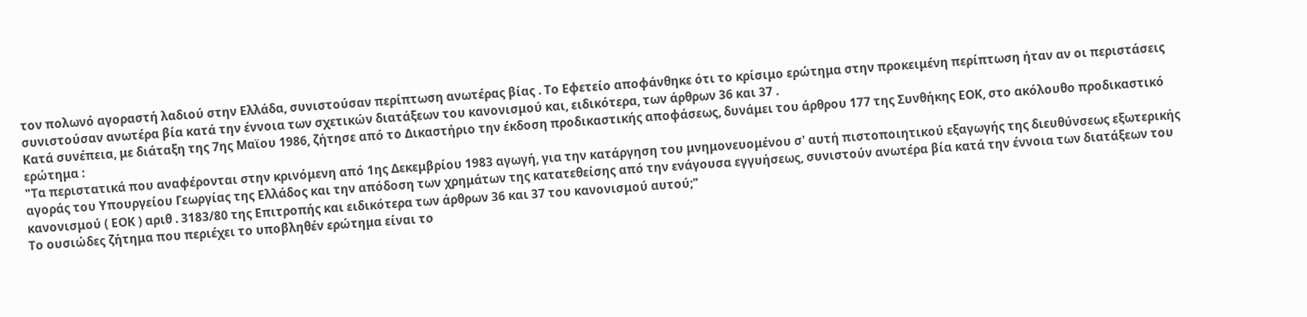τον πολωνό αγοραστή λαδιού στην Ελλάδα, συνιστούσαν περίπτωση ανωτέρας βίας . Το Εφετείο αποφάνθηκε ότι το κρίσιμο ερώτημα στην προκειμένη περίπτωση ήταν αν οι περιστάσεις συνιστούσαν ανωτέρα βία κατά την έννοια των σχετικών διατάξεων του κανονισμού και, ειδικότερα, των άρθρων 36 και 37 .
Κατά συνέπεια, με διάταξη της 7ης Μαϊου 1986, ζήτησε από το Δικαστήριο την έκδοση προδικαστικής αποφάσεως, δυνάμει του άρθρου 177 της Συνθήκης ΕΟΚ, στο ακόλουθο προδικαστικό ερώτημα :
"Τα περιστατικά που αναφέρονται στην κρινόμενη από 1ης Δεκεμβρίου 1983 αγωγή, για την κατάργηση του μνημονευομένου σ' αυτή πιστοποιητικού εξαγωγής της διευθύνσεως εξωτερικής αγοράς του Υπουργείου Γεωργίας της Ελλάδος και την απόδοση των χρημάτων της κατατεθείσης από την ενάγουσα εγγυήσεως, συνιστούν ανωτέρα βία κατά την έννοια των διατάξεων του κανονισμού ( ΕΟΚ ) αριθ . 3183/80 της Επιτροπής και ειδικότερα των άρθρων 36 και 37 του κανονισμού αυτού;"
Το ουσιώδες ζήτημα που περιέχει το υποβληθέν ερώτημα είναι το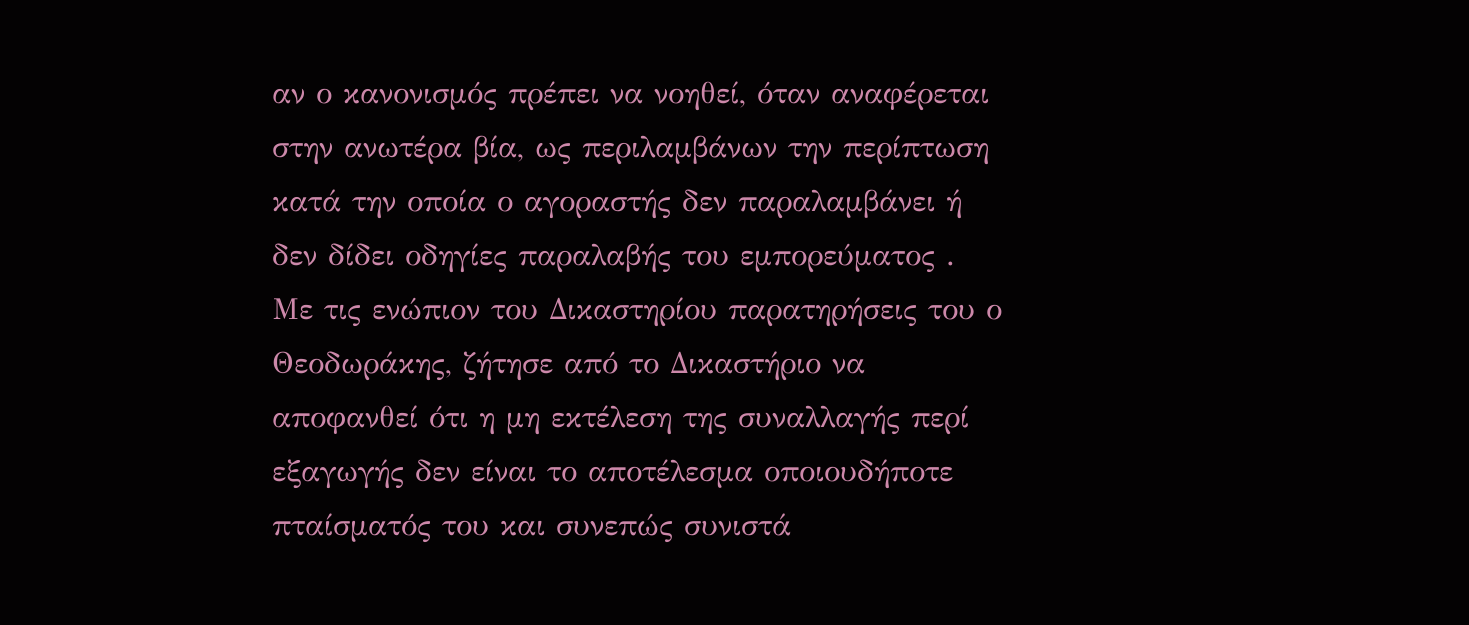αν ο κανονισμός πρέπει να νοηθεί, όταν αναφέρεται στην ανωτέρα βία, ως περιλαμβάνων την περίπτωση κατά την οποία ο αγοραστής δεν παραλαμβάνει ή δεν δίδει οδηγίες παραλαβής του εμπορεύματος .
Με τις ενώπιον του Δικαστηρίου παρατηρήσεις του ο Θεοδωράκης, ζήτησε από το Δικαστήριο να αποφανθεί ότι η μη εκτέλεση της συναλλαγής περί εξαγωγής δεν είναι το αποτέλεσμα οποιουδήποτε πταίσματός του και συνεπώς συνιστά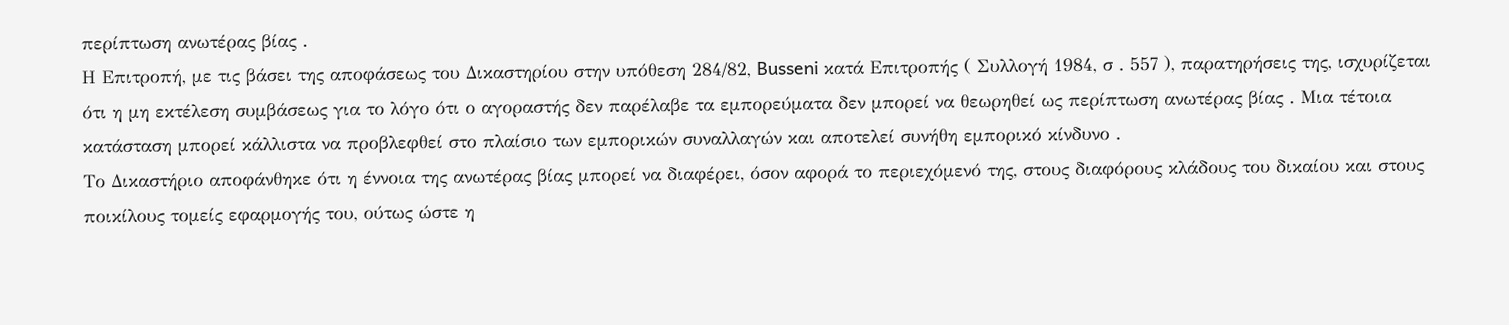περίπτωση ανωτέρας βίας .
Η Επιτροπή, με τις βάσει της αποφάσεως του Δικαστηρίου στην υπόθεση 284/82, Busseni κατά Επιτροπής ( Συλλογή 1984, σ . 557 ), παρατηρήσεις της, ισχυρίζεται ότι η μη εκτέλεση συμβάσεως για το λόγο ότι ο αγοραστής δεν παρέλαβε τα εμπορεύματα δεν μπορεί να θεωρηθεί ως περίπτωση ανωτέρας βίας . Μια τέτοια κατάσταση μπορεί κάλλιστα να προβλεφθεί στο πλαίσιο των εμπορικών συναλλαγών και αποτελεί συνήθη εμπορικό κίνδυνο .
Το Δικαστήριο αποφάνθηκε ότι η έννοια της ανωτέρας βίας μπορεί να διαφέρει, όσον αφορά το περιεχόμενό της, στους διαφόρους κλάδους του δικαίου και στους ποικίλους τομείς εφαρμογής του, ούτως ώστε η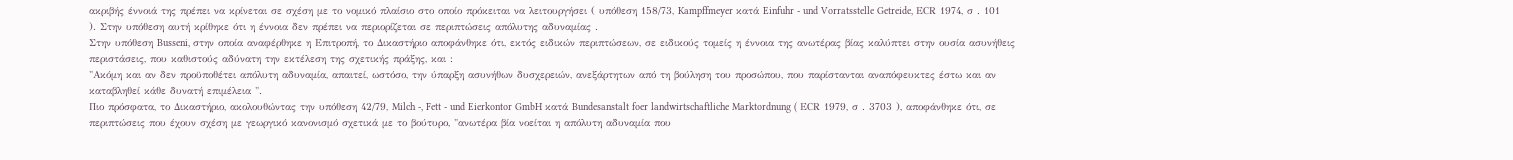ακριβής έννοιά της πρέπει να κρίνεται σε σχέση με το νομικό πλαίσιο στο οποίο πρόκειται να λειτουργήσει ( υπόθεση 158/73, Kampffmeyer κατά Einfuhr - und Vorratsstelle Getreide, ΕCR 1974, σ . 101 ). Στην υπόθεση αυτή κρίθηκε ότι η έννοια δεν πρέπει να περιορίζεται σε περιπτώσεις απόλυτης αδυναμίας .
Στην υπόθεση Busseni, στην οποία αναφέρθηκε η Επιτροπή, το Δικαστήριο αποφάνθηκε ότι, εκτός ειδικών περιπτώσεων, σε ειδικούς τομείς η έννοια της ανωτέρας βίας καλύπτει στην ουσία ασυνήθεις περιστάσεις, που καθιστούς αδύνατη την εκτέλεση της σχετικής πράξης, και :
"Ακόμη και αν δεν προϋποθέτει απόλυτη αδυναμία, απαιτεί, ωστόσο, την ύπαρξη ασυνήθων δυσχερειών, ανεξάρτητων από τη βούληση του προσώπου, που παρίστανται αναπόφευκτες έστω και αν καταβληθεί κάθε δυνατή επιμέλεια ".
Πιο πρόσφατα, το Δικαστήριο, ακολουθώντας την υπόθεση 42/79, Milch -, Fett - und Eierkontor GmbH κατά Bundesanstalt foer landwirtschaftliche Marktordnung ( ΕCR 1979, σ . 3703 ), αποφάνθηκε ότι, σε περιπτώσεις που έχουν σχέση με γεωργικό κανονισμό σχετικά με το βούτυρο, "ανωτέρα βία νοείται η απόλυτη αδυναμία που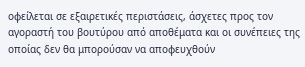οφείλεται σε εξαιρετικές περιστάσεις, άσχετες προς τον αγοραστή του βουτύρου από αποθέματα και οι συνέπειες της οποίας δεν θα μπορούσαν να αποφευχθούν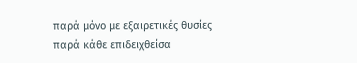παρά μόνο με εξαιρετικές θυσίες παρά κάθε επιδειχθείσα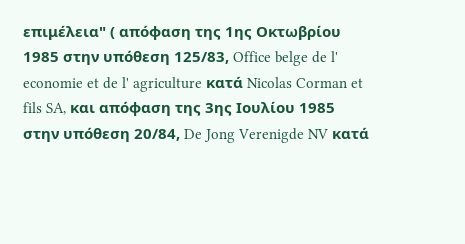επιμέλεια" ( απόφαση της 1ης Οκτωβρίου 1985 στην υπόθεση 125/83, Office belge de l' economie et de l' agriculture κατά Nicolas Corman et fils SA, και απόφαση της 3ης Ιουλίου 1985 στην υπόθεση 20/84, De Jong Verenigde NV κατά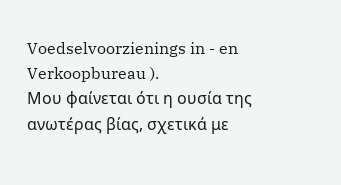Voedselvoorzienings in - en Verkoopbureau ).
Μου φαίνεται ότι η ουσία της ανωτέρας βίας, σχετικά με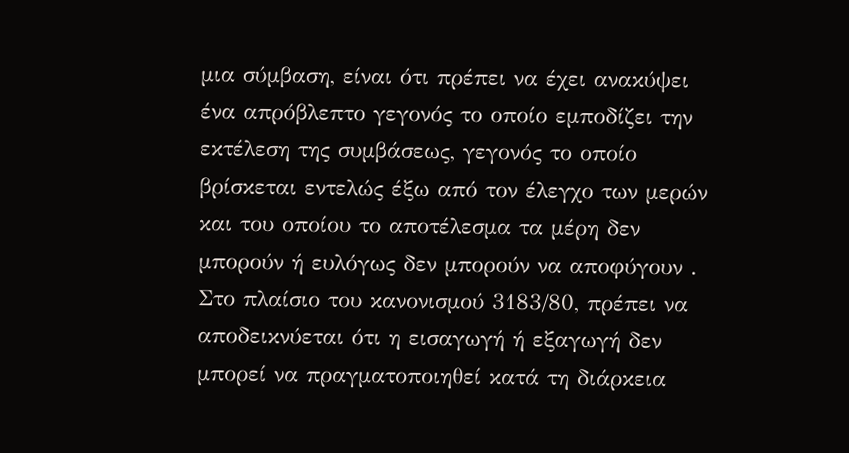μια σύμβαση, είναι ότι πρέπει να έχει ανακύψει ένα απρόβλεπτο γεγονός το οποίο εμποδίζει την εκτέλεση της συμβάσεως, γεγονός το οποίο βρίσκεται εντελώς έξω από τον έλεγχο των μερών και του οποίου το αποτέλεσμα τα μέρη δεν μπορούν ή ευλόγως δεν μπορούν να αποφύγουν .
Στο πλαίσιο του κανονισμού 3183/80, πρέπει να αποδεικνύεται ότι η εισαγωγή ή εξαγωγή δεν μπορεί να πραγματοποιηθεί κατά τη διάρκεια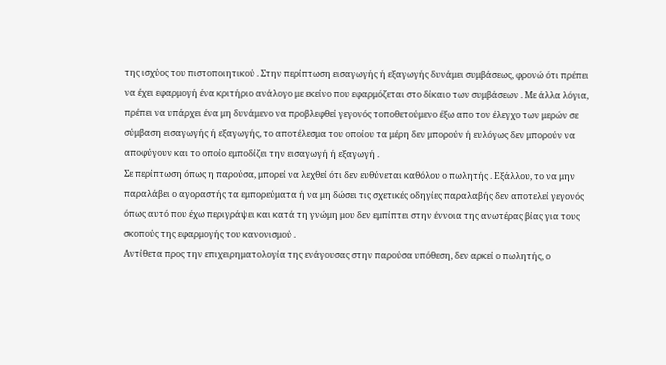της ισχύος του πιστοποιητικού . Στην περίπτωση εισαγωγής ή εξαγωγής δυνάμει συμβάσεως, φρονώ ότι πρέπει να έχει εφαρμογή ένα κριτήριο ανάλογο με εκείνο που εφαρμόζεται στο δίκαιο των συμβάσεων . Με άλλα λόγια, πρέπει να υπάρχει ένα μη δυνάμενο να προβλεφθεί γεγονός τοποθετούμενο έξω απο τον έλεγχο των μερών σε σύμβαση εισαγωγής ή εξαγωγής, το αποτέλεσμα του οποίου τα μέρη δεν μπορούν ή ευλόγως δεν μπορούν να αποφύγουν και το οποίο εμποδίζει την εισαγωγή ή εξαγωγή .
Σε περίπτωση όπως η παρούσα, μπορεί να λεχθεί ότι δεν ευθύνεται καθόλου ο πωλητής . Εξάλλου, το να μην παραλάβει ο αγοραστής τα εμπορεύματα ή να μη δώσει τις σχετικές οδηγίες παραλαβής δεν αποτελεί γεγονός όπως αυτό που έχω περιγράψει και κατά τη γνώμη μου δεν εμπίπτει στην έννοια της ανωτέρας βίας για τους σκοπούς της εφαρμογής του κανονισμού .
Αντίθετα προς την επιχειρηματολογία της ενάγουσας στην παρούσα υπόθεση, δεν αρκεί ο πωλητής, ο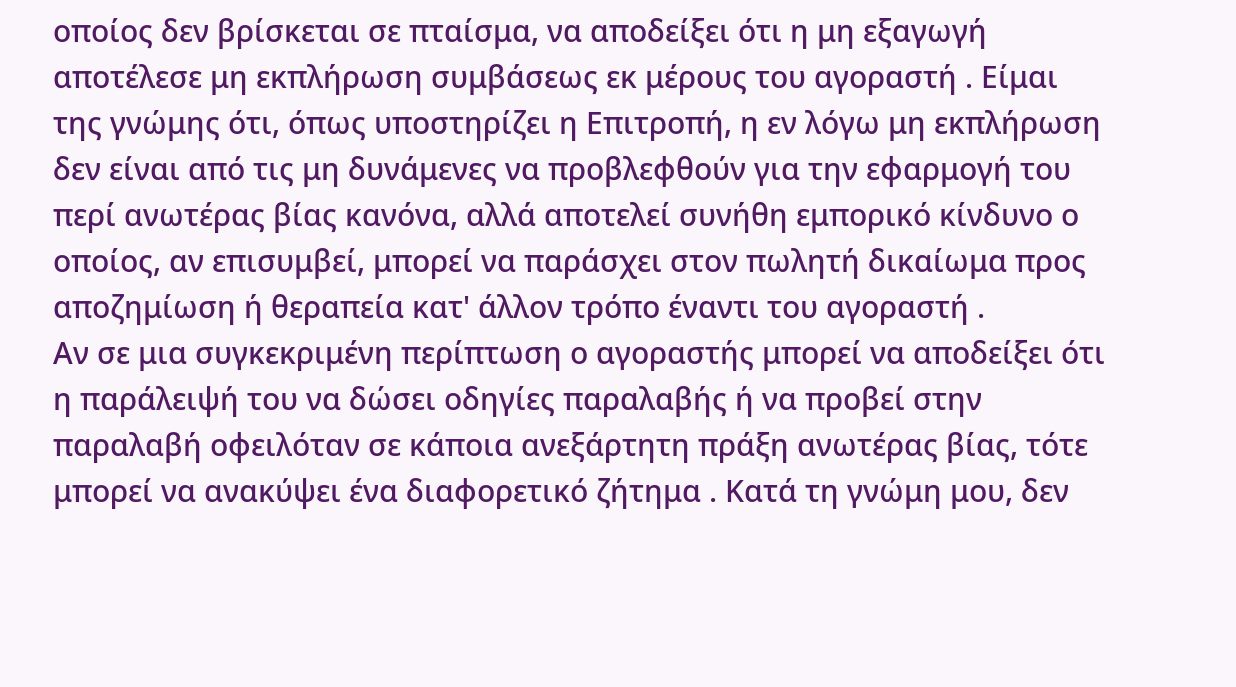οποίος δεν βρίσκεται σε πταίσμα, να αποδείξει ότι η μη εξαγωγή αποτέλεσε μη εκπλήρωση συμβάσεως εκ μέρους του αγοραστή . Είμαι της γνώμης ότι, όπως υποστηρίζει η Επιτροπή, η εν λόγω μη εκπλήρωση δεν είναι από τις μη δυνάμενες να προβλεφθούν για την εφαρμογή του περί ανωτέρας βίας κανόνα, αλλά αποτελεί συνήθη εμπορικό κίνδυνο ο οποίος, αν επισυμβεί, μπορεί να παράσχει στον πωλητή δικαίωμα προς αποζημίωση ή θεραπεία κατ' άλλον τρόπο έναντι του αγοραστή .
Αν σε μια συγκεκριμένη περίπτωση ο αγοραστής μπορεί να αποδείξει ότι η παράλειψή του να δώσει οδηγίες παραλαβής ή να προβεί στην παραλαβή οφειλόταν σε κάποια ανεξάρτητη πράξη ανωτέρας βίας, τότε μπορεί να ανακύψει ένα διαφορετικό ζήτημα . Κατά τη γνώμη μου, δεν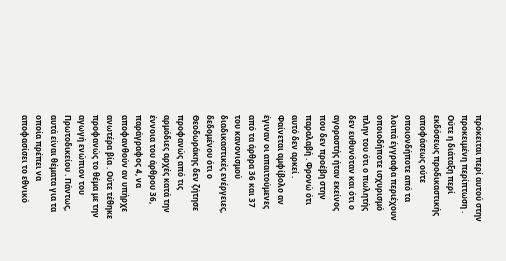πρόκειται περί αυτού στην προκειμένη περίπτωση . Ούτε η διάταξη περί εκδόσεως προδικαστικής αποφάσεως ούτε οποιονδήποτε από τα λοιπά έγγραφα περιέχουν οποιοδήποτε ισχυρισμό πλην του ότι ο πωλητής δεν ευθυνόταν και ότι ο αγοραστής ήταν εκείνος που δεν προέβη στην παραλαβή . Φρονώ ότι αυτό δεν αρκεί .
Φαίνεται αμφίβολο αν έγιναν οι απαιτούμενες από τα άρθρα 36 και 37 του κανονισμού διαδικαστικές ενέργειες, δεδομένου ότι ο Θεοδωράκης δεν ζήτησε προφανώς από τις αρμόδιες αρχές κατά την έννοια του άρθρου 36, παράγραφος 4, να αποφανθούν αν υπήρχε ανωτέρα βία . Ούτε τέθηκε προφανώς το θέμα με την αγωγή ενώπιον του Πρωτοδικείου . Πάντως, αυτά είναι θέματα για τα οποία πρέπει να αποφασίσει το εθνικό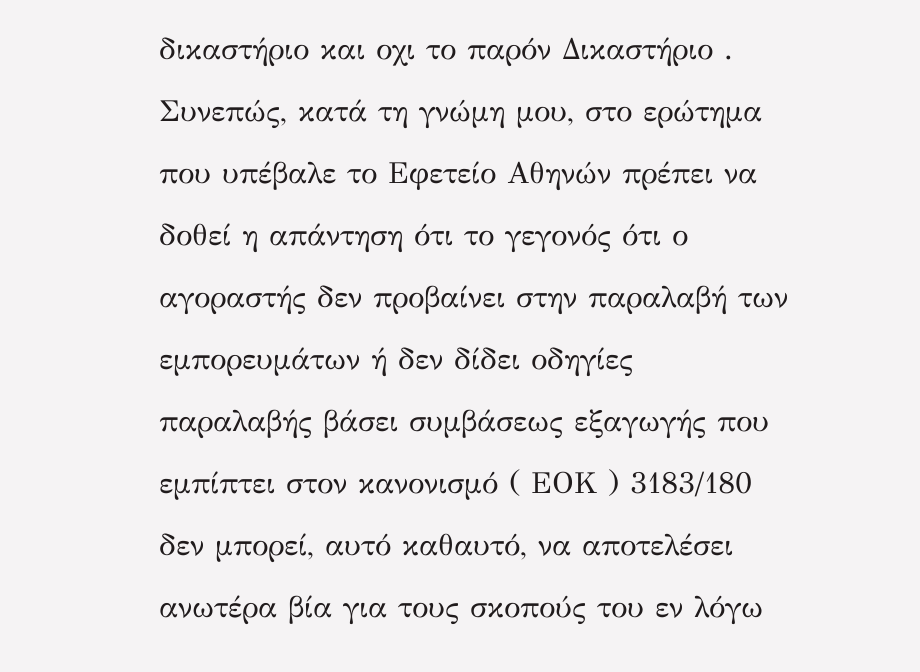δικαστήριο και οχι το παρόν Δικαστήριο .
Συνεπώς, κατά τη γνώμη μου, στο ερώτημα που υπέβαλε το Εφετείο Αθηνών πρέπει να δοθεί η απάντηση ότι το γεγονός ότι ο αγοραστής δεν προβαίνει στην παραλαβή των εμπορευμάτων ή δεν δίδει οδηγίες παραλαβής βάσει συμβάσεως εξαγωγής που εμπίπτει στον κανονισμό ( ΕΟΚ ) 3183/180 δεν μπορεί, αυτό καθαυτό, να αποτελέσει ανωτέρα βία για τους σκοπούς του εν λόγω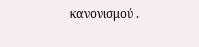κανονισμού .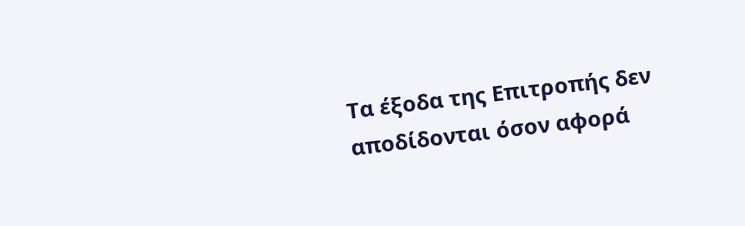Τα έξοδα της Επιτροπής δεν αποδίδονται όσον αφορά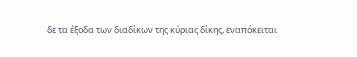δε τα έξοδα των διαδίκων της κύριας δίκης, εναπόκειται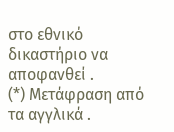στο εθνικό δικαστήριο να αποφανθεί .
(*) Μετάφραση από τα αγγλικά .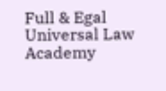Full & Egal Universal Law Academy